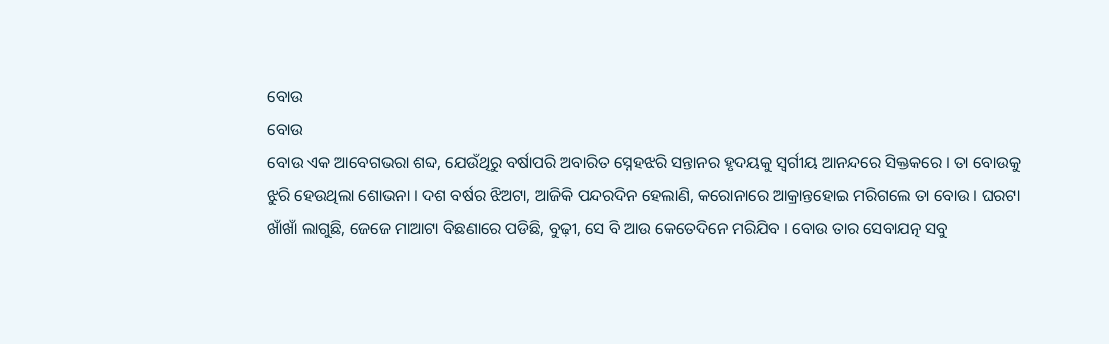ବୋଉ
ବୋଉ
ବୋଉ ଏକ ଆବେଗଭରା ଶବ୍ଦ, ଯେଉଁଥିରୁ ବର୍ଷାପରି ଅବାରିତ ସ୍ନେହଝରି ସନ୍ତାନର ହୃଦୟକୁ ସ୍ବର୍ଗୀୟ ଆନନ୍ଦରେ ସିକ୍ତକରେ । ତା ବୋଉକୁ ଝୁରି ହେଉଥିଲା ଶୋଭନା । ଦଶ ବର୍ଷର ଝିଅଟା, ଆଜିକି ପନ୍ଦରଦିନ ହେଲାଣି, କରୋନାରେ ଆକ୍ରାନ୍ତହୋଇ ମରିଗଲେ ତା ବୋଉ । ଘରଟା ଖାଁଖାଁ ଲାଗୁଛି, ଜେଜେ ମାଆଟା ବିଛଣାରେ ପଡିଛି, ବୁଢ଼ୀ, ସେ ବି ଆଉ କେତେଦିନେ ମରିଯିବ । ବୋଉ ତାର ସେବାଯତ୍ନ ସବୁ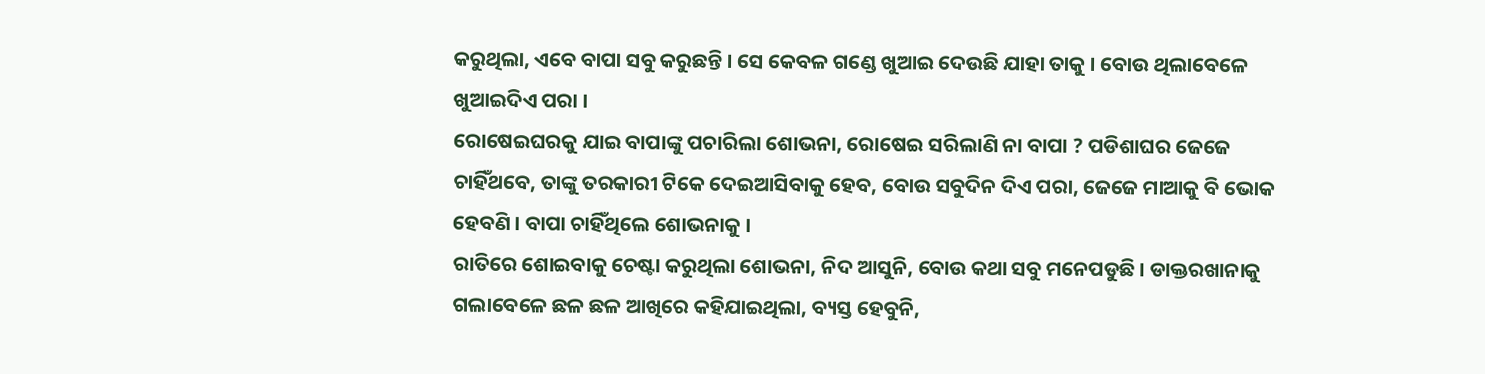କରୁଥିଲା, ଏବେ ବାପା ସବୁ କରୁଛନ୍ତି । ସେ କେବଳ ଗଣ୍ଡେ ଖୁଆଇ ଦେଉଛି ଯାହା ତାକୁ । ବୋଉ ଥିଲାବେଳେ ଖୁଆଇଦିଏ ପରା ।
ରୋଷେଇଘରକୁ ଯାଇ ବାପାଙ୍କୁ ପଚାରିଲା ଶୋଭନା, ରୋଷେଇ ସରିଲାଣି ନା ବାପା ? ପଡିଶାଘର ଜେଜେ ଚାହିଁଥବେ, ତାଙ୍କୁ ତରକାରୀ ଟିକେ ଦେଇଆସିବାକୁ ହେବ, ବୋଉ ସବୁଦିନ ଦିଏ ପରା, ଜେଜେ ମାଆକୁ ବି ଭୋକ ହେବଣି । ବାପା ଚାହିଁଥିଲେ ଶୋଭନାକୁ ।
ରାତିରେ ଶୋଇବାକୁ ଚେଷ୍ଟା କରୁଥିଲା ଶୋଭନା, ନିଦ ଆସୁନି, ବୋଉ କଥା ସବୁ ମନେପଡୁଛି । ଡାକ୍ତରଖାନାକୁ ଗଲାବେଳେ ଛଳ ଛଳ ଆଖିରେ କହିଯାଇଥିଲା, ବ୍ୟସ୍ତ ହେବୁନି,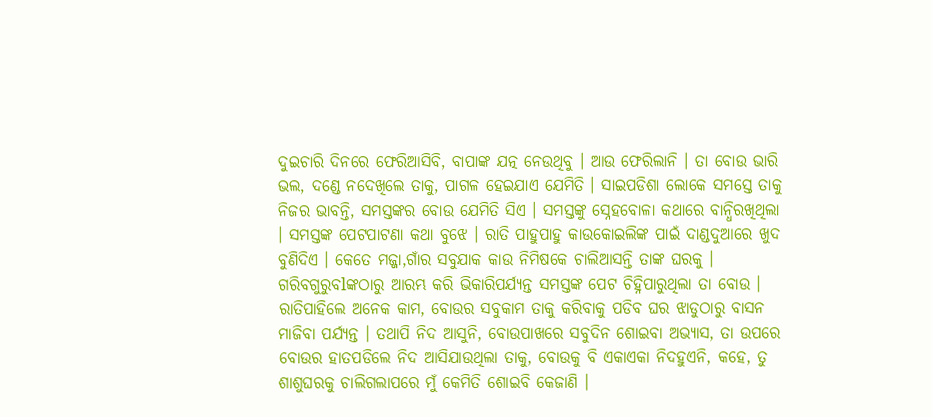ଦୁଇଚାରି ଦିନରେ ଫେରିଆସିବି, ବାପାଙ୍କ ଯତ୍ନ ନେଉଥିବୁ । ଆଉ ଫେରିଲାନି । ତା ବୋଉ ଭାରି ଭଲ, ଦଣ୍ଡେ ନଦେଖିଲେ ତାକୁ, ପାଗଳ ହେଇଯାଏ ଯେମିତି । ସାଇପଡିଶା ଲୋକେ ସମସ୍ତେ ତାକୁ ନିଜର ଭାବନ୍ତି, ସମସ୍ତଙ୍କର ବୋଉ ଯେମିତି ସିଏ । ସମସ୍ତଙ୍କୁ ସ୍ନେହବୋଳା କଥାରେ ବାନ୍ଧିରଖିଥିଲା । ସମସ୍ତଙ୍କ ପେଟପାଟଣା କଥା ବୁଝେ । ରାତି ପାହୁପାହୁ କାଉକୋଇଲିଙ୍କ ପାଇଁ ଦାଣ୍ଡଦୁଆରେ ଖୁଦ ବୁଣିଦିଏ । କେତେ ମଜ୍ଜା,ଗାଁର ସବୁଯାକ କାଉ ନିମିଷକେ ଚାଲିଆସନ୍ତି ତାଙ୍କ ଘରକୁ । ଗରିବଗୁରୁବlଙ୍କଠାରୁ ଆରମ୍ଭ କରି ଭିକାରିପର୍ଯ୍ୟନ୍ତ ସମସ୍ତଙ୍କ ପେଟ ଚିହ୍ନିପାରୁଥିଲା ତା ବୋଉ ।
ରାତିପାହିଲେ ଅନେକ କାମ, ବୋଉର ସବୁକାମ ତାକୁ କରିବାକୁ ପଡିବ ଘର ଝାଡୁଠାରୁ ବାସନ ମାଜିବା ପର୍ଯ୍ୟନ୍ତ । ତଥାପି ନିଦ ଆସୁନି, ବୋଉପାଖରେ ସବୁଦିନ ଶୋଇବା ଅଭ୍ୟାସ, ତା ଉପରେ ବୋଉର ହାତପଡିଲେ ନିଦ ଆସିଯାଉଥିଲା ତାକୁ, ବୋଉକୁ ବି ଏକାଏକା ନିଦହୁଏନି, କହେ, ତୁ ଶାଶୁଘରକୁ ଚାଲିଗଲାପରେ ମୁଁ କେମିତି ଶୋଇବି କେଜାଣି ।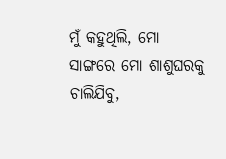ମୁଁ କହୁଥିଲି, ମୋ ସାଙ୍ଗରେ ମୋ ଶାଶୁଘରକୁ ଚାଲିଯିବୁ,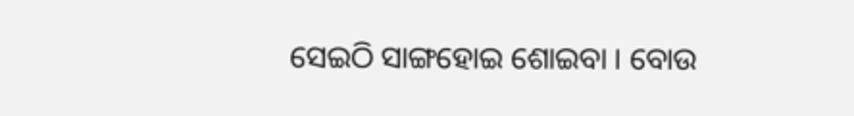ସେଇଠି ସାଙ୍ଗହୋଇ ଶୋଇବା । ବୋଉ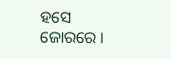ହସେ ଜୋରରେ ।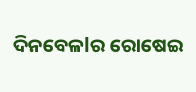ଦିନବେଳlର ରୋଷେଇ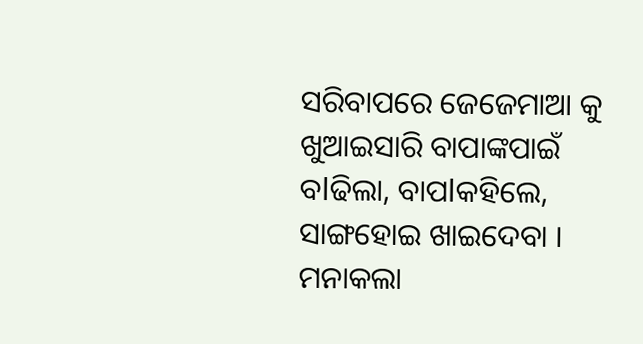ସରିବାପରେ ଜେଜେମାଆ କୁ ଖୁଆଇସାରି ବାପାଙ୍କପାଇଁ ବlଢିଲା, ବାପlକହିଲେ, ସାଙ୍ଗହୋଇ ଖାଇଦେବା । ମନାକଲା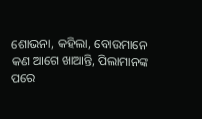ଶୋଭନା, କହିଲା, ବୋଉମାନେ କଣ ଆଗେ ଖାଆନ୍ତି, ପିଲାମାନଙ୍କ ପରେ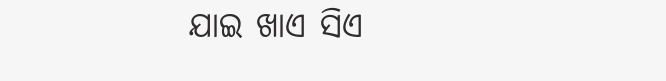ଯାଇ ଖାଏ ସିଏ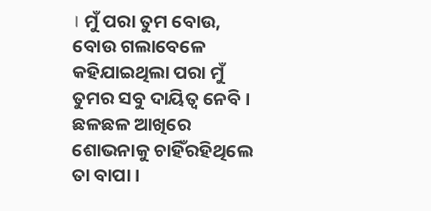। ମୁଁ ପରା ତୁମ ବୋଉ, ବୋଉ ଗଲାବେଳେ କହିଯାଇଥିଲା ପରା ମୁଁ ତୁମର ସବୁ ଦାୟିତ୍ୱ ନେବି । ଛଳଛଳ ଆଖିରେ ଶୋଭନାକୁ ଚାହିଁରହିଥିଲେ ତା ବାପା ।